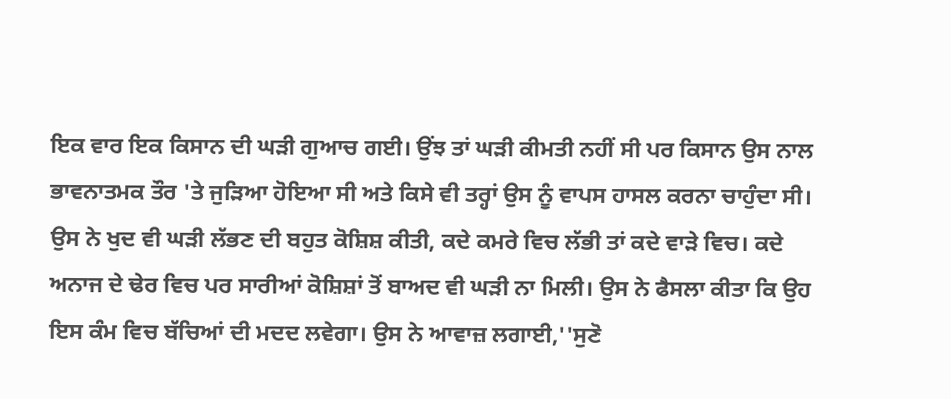ਇਕ ਵਾਰ ਇਕ ਕਿਸਾਨ ਦੀ ਘੜੀ ਗੁਆਚ ਗਈ। ਉਂਝ ਤਾਂ ਘੜੀ ਕੀਮਤੀ ਨਹੀਂ ਸੀ ਪਰ ਕਿਸਾਨ ਉਸ ਨਾਲ ਭਾਵਨਾਤਮਕ ਤੌਰ 'ਤੇ ਜੁੜਿਆ ਹੋਇਆ ਸੀ ਅਤੇ ਕਿਸੇ ਵੀ ਤਰ੍ਹਾਂ ਉਸ ਨੂੰ ਵਾਪਸ ਹਾਸਲ ਕਰਨਾ ਚਾਹੁੰਦਾ ਸੀ।
ਉਸ ਨੇ ਖੁਦ ਵੀ ਘੜੀ ਲੱਭਣ ਦੀ ਬਹੁਤ ਕੋਸ਼ਿਸ਼ ਕੀਤੀ, ਕਦੇ ਕਮਰੇ ਵਿਚ ਲੱਭੀ ਤਾਂ ਕਦੇ ਵਾੜੇ ਵਿਚ। ਕਦੇ ਅਨਾਜ ਦੇ ਢੇਰ ਵਿਚ ਪਰ ਸਾਰੀਆਂ ਕੋਸ਼ਿਸ਼ਾਂ ਤੋਂ ਬਾਅਦ ਵੀ ਘੜੀ ਨਾ ਮਿਲੀ। ਉਸ ਨੇ ਫੈਸਲਾ ਕੀਤਾ ਕਿ ਉਹ ਇਸ ਕੰਮ ਵਿਚ ਬੱਚਿਆਂ ਦੀ ਮਦਦ ਲਵੇਗਾ। ਉਸ ਨੇ ਆਵਾਜ਼ ਲਗਾਈ,''ਸੁਣੋ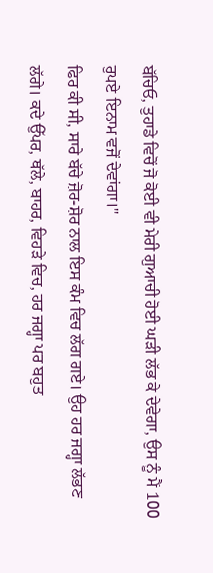ਬੱਚਿਓ, ਤੁਹਾਡੇ ਵਿਚੋਂ ਜੋ ਕੋਈ ਵੀ ਮੇਰੀ ਗੁਆਚੀ ਹੋਈ ਘੜੀ ਲੱਭ ਕੇ ਦੇਵੇਗਾ, ਉਸ ਨੂੰ ਮੈਂ 100 ਰੁਪਏ ਇਨਾਮ ਵਜੋਂ ਦੇਵਾਂਗਾ।''
ਫਿਰ ਕੀ ਸੀ, ਸਾਰੇ ਬੱਚੇ ਜ਼ੋਰ-ਸ਼ੋਰ ਨਾਲ ਇਸ ਕੰਮ ਵਿਚ ਲੱਗ ਗਏ। ਉਹ ਹਰ ਜਗ੍ਹਾ ਲੱਭਣ ਲੱਗੇ। ਕਦੇ ਉੱਪਰ, ਥੱਲੇ, ਬਾਹਰ, ਵਿਹੜੇ ਵਿਚ, ਹਰ ਜਗ੍ਹਾ ਪਰ ਬਹੁਤ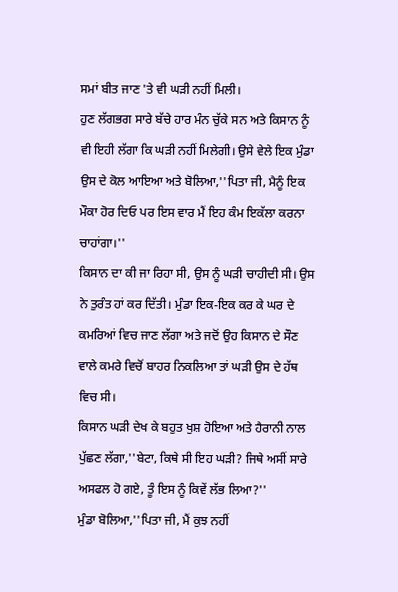ਸਮਾਂ ਬੀਤ ਜਾਣ 'ਤੇ ਵੀ ਘੜੀ ਨਹੀਂ ਮਿਲੀ।
ਹੁਣ ਲੱਗਭਗ ਸਾਰੇ ਬੱਚੇ ਹਾਰ ਮੰਨ ਚੁੱਕੇ ਸਨ ਅਤੇ ਕਿਸਾਨ ਨੂੰ ਵੀ ਇਹੀ ਲੱਗਾ ਕਿ ਘੜੀ ਨਹੀਂ ਮਿਲੇਗੀ। ਉਸੇ ਵੇਲੇ ਇਕ ਮੁੰਡਾ ਉਸ ਦੇ ਕੋਲ ਆਇਆ ਅਤੇ ਬੋਲਿਆ,''ਪਿਤਾ ਜੀ, ਮੈਨੂੰ ਇਕ ਮੌਕਾ ਹੋਰ ਦਿਓ ਪਰ ਇਸ ਵਾਰ ਮੈਂ ਇਹ ਕੰਮ ਇਕੱਲਾ ਕਰਨਾ ਚਾਹਾਂਗਾ।''
ਕਿਸਾਨ ਦਾ ਕੀ ਜਾ ਰਿਹਾ ਸੀ, ਉਸ ਨੂੰ ਘੜੀ ਚਾਹੀਦੀ ਸੀ। ਉਸ ਨੇ ਤੁਰੰਤ ਹਾਂ ਕਰ ਦਿੱਤੀ। ਮੁੰਡਾ ਇਕ-ਇਕ ਕਰ ਕੇ ਘਰ ਦੇ ਕਮਰਿਆਂ ਵਿਚ ਜਾਣ ਲੱਗਾ ਅਤੇ ਜਦੋਂ ਉਹ ਕਿਸਾਨ ਦੇ ਸੌਣ ਵਾਲੇ ਕਮਰੇ ਵਿਚੋਂ ਬਾਹਰ ਨਿਕਲਿਆ ਤਾਂ ਘੜੀ ਉਸ ਦੇ ਹੱਥ ਵਿਚ ਸੀ।
ਕਿਸਾਨ ਘੜੀ ਦੇਖ ਕੇ ਬਹੁਤ ਖੁਸ਼ ਹੋਇਆ ਅਤੇ ਹੈਰਾਨੀ ਨਾਲ ਪੁੱਛਣ ਲੱਗਾ,''ਬੇਟਾ, ਕਿਥੇ ਸੀ ਇਹ ਘੜੀ? ਜਿਥੇ ਅਸੀਂ ਸਾਰੇ ਅਸਫਲ ਹੋ ਗਏ, ਤੂੰ ਇਸ ਨੂੰ ਕਿਵੇਂ ਲੱਭ ਲਿਆ?''
ਮੁੰਡਾ ਬੋਲਿਆ,''ਪਿਤਾ ਜੀ, ਮੈਂ ਕੁਝ ਨਹੀਂ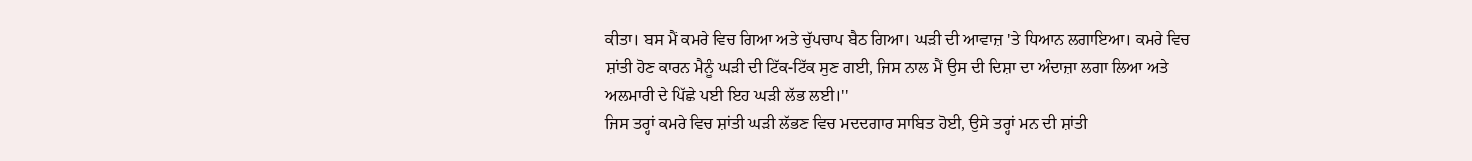ਕੀਤਾ। ਬਸ ਮੈਂ ਕਮਰੇ ਵਿਚ ਗਿਆ ਅਤੇ ਚੁੱਪਚਾਪ ਬੈਠ ਗਿਆ। ਘੜੀ ਦੀ ਆਵਾਜ਼ 'ਤੇ ਧਿਆਨ ਲਗਾਇਆ। ਕਮਰੇ ਵਿਚ ਸ਼ਾਂਤੀ ਹੋਣ ਕਾਰਨ ਮੈਨੂੰ ਘੜੀ ਦੀ ਟਿੱਕ-ਟਿੱਕ ਸੁਣ ਗਈ, ਜਿਸ ਨਾਲ ਮੈਂ ਉਸ ਦੀ ਦਿਸ਼ਾ ਦਾ ਅੰਦਾਜ਼ਾ ਲਗਾ ਲਿਆ ਅਤੇ ਅਲਮਾਰੀ ਦੇ ਪਿੱਛੇ ਪਈ ਇਹ ਘੜੀ ਲੱਭ ਲਈ।''
ਜਿਸ ਤਰ੍ਹਾਂ ਕਮਰੇ ਵਿਚ ਸ਼ਾਂਤੀ ਘੜੀ ਲੱਭਣ ਵਿਚ ਮਦਦਗਾਰ ਸਾਬਿਤ ਹੋਈ, ਉਸੇ ਤਰ੍ਹਾਂ ਮਨ ਦੀ ਸ਼ਾਂਤੀ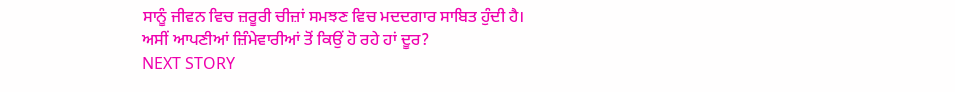ਸਾਨੂੰ ਜੀਵਨ ਵਿਚ ਜ਼ਰੂਰੀ ਚੀਜ਼ਾਂ ਸਮਝਣ ਵਿਚ ਮਦਦਗਾਰ ਸਾਬਿਤ ਹੁੰਦੀ ਹੈ।
ਅਸੀਂ ਆਪਣੀਆਂ ਜ਼ਿੰਮੇਵਾਰੀਆਂ ਤੋਂ ਕਿਉਂ ਹੋ ਰਹੇ ਹਾਂ ਦੂਰ?
NEXT STORY